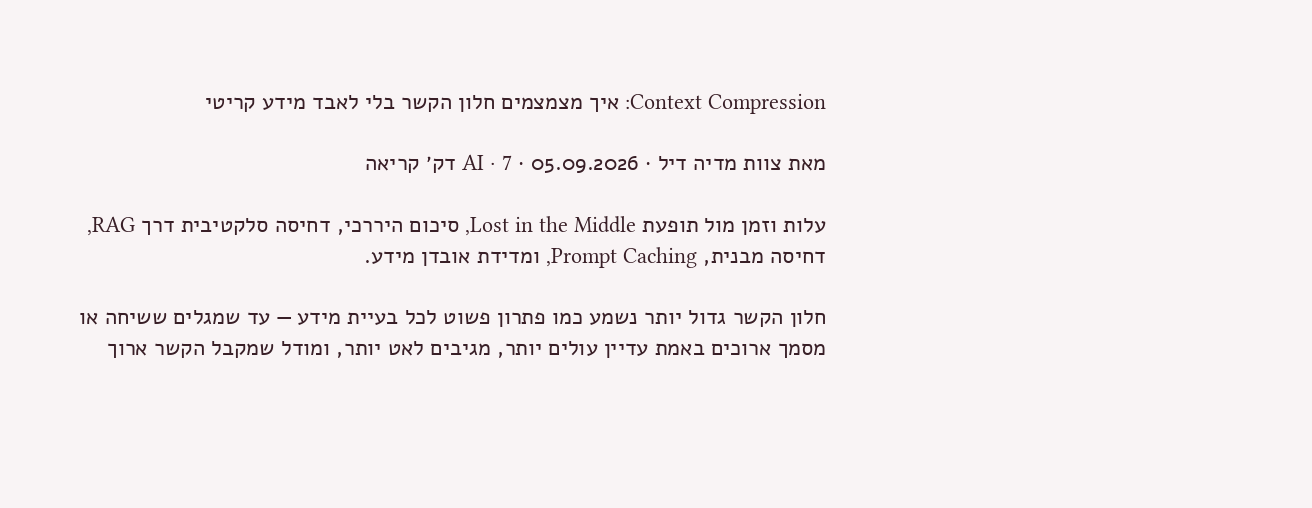Context Compression: איך מצמצמים חלון הקשר בלי לאבד מידע קריטי

מאת צוות מדיה דיל · 05.09.2026 · AI · 7 דק׳ קריאה

עלות וזמן מול תופעת Lost in the Middle, סיכום היררכי, דחיסה סלקטיבית דרך RAG, דחיסה מבנית, Prompt Caching, ומדידת אובדן מידע.

חלון הקשר גדול יותר נשמע כמו פתרון פשוט לכל בעיית מידע — עד שמגלים ששיחה או מסמך ארוכים באמת עדיין עולים יותר, מגיבים לאט יותר, ומודל שמקבל הקשר ארוך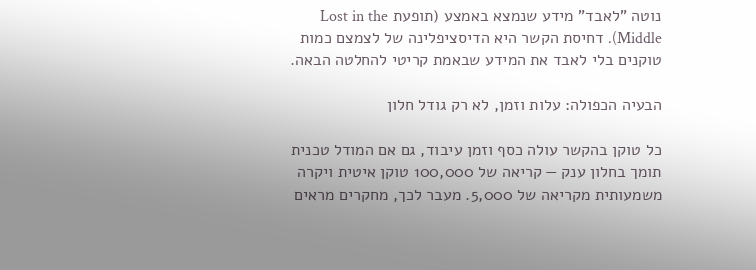נוטה "לאבד" מידע שנמצא באמצע (תופעת Lost in the Middle). דחיסת הקשר היא הדיסציפלינה של לצמצם כמות טוקנים בלי לאבד את המידע שבאמת קריטי להחלטה הבאה.

הבעיה הכפולה: עלות וזמן, לא רק גודל חלון

כל טוקן בהקשר עולה כסף וזמן עיבוד, גם אם המודל טכנית תומך בחלון ענק — קריאה של 100,000 טוקן איטית ויקרה משמעותית מקריאה של 5,000. מעבר לכך, מחקרים מראים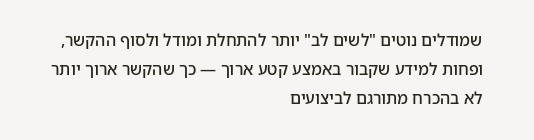שמודלים נוטים "לשים לב" יותר להתחלת ומודל ולסוף ההקשר, ופחות למידע שקבור באמצע קטע ארוך — כך שהקשר ארוך יותר לא בהכרח מתורגם לביצועים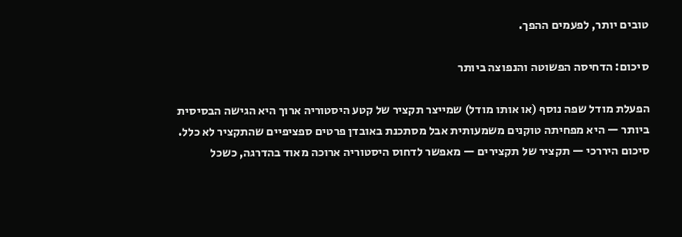טובים יותר, לפעמים ההפך.

סיכום: הדחיסה הפשוטה והנפוצה ביותר

הפעלת מודל שפה נוסף (או אותו מודל) שמייצר תקציר של קטע היסטוריה ארוך היא הגישה הבסיסית ביותר — היא מפחיתה טוקנים משמעותית אבל מסתכנת באובדן פרטים ספציפיים שהתקציר לא כלל. סיכום היררכי — תקציר של תקצירים — מאפשר לדחוס היסטוריה ארוכה מאוד בהדרגה, כשכל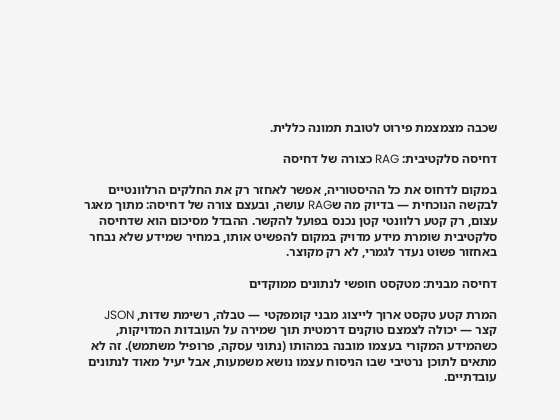שכבה מצמצמת פירוט לטובת תמונה כללית.

דחיסה סלקטיבית: RAG כצורה של דחיסה

במקום לדחוס את כל ההיסטוריה, אפשר לאחזר רק את החלקים הרלוונטיים לבקשה הנוכחית — בדיוק מה שRAG עושה, ובעצם צורה של דחיסה: מתוך מאגר עצום, רק קטע רלוונטי קטן נכנס בפועל להקשר. ההבדל מסיכום הוא שדחיסה סלקטיבית שומרת מידע מדויק במקום להפשיט אותו, במחיר שמידע שלא נבחר באחזור פשוט נעדר לגמרי, לא רק מקוצר.

דחיסה מבנית: מטקסט חופשי לנתונים ממוקדים

המרת קטע טקסט ארוך לייצוג מבני קומפקטי — טבלה, רשימת שדות, JSON קצר — יכולה לצמצם טוקנים דרמטית תוך שמירה על העובדות המדויקות, כשהמידע המקורי בעצמו מובנה במהותו (נתוני עסקה, פרופיל משתמש). זה לא מתאים לתוכן נרטיבי שבו הניסוח עצמו נושא משמעות, אבל יעיל מאוד לנתונים עובדתיים.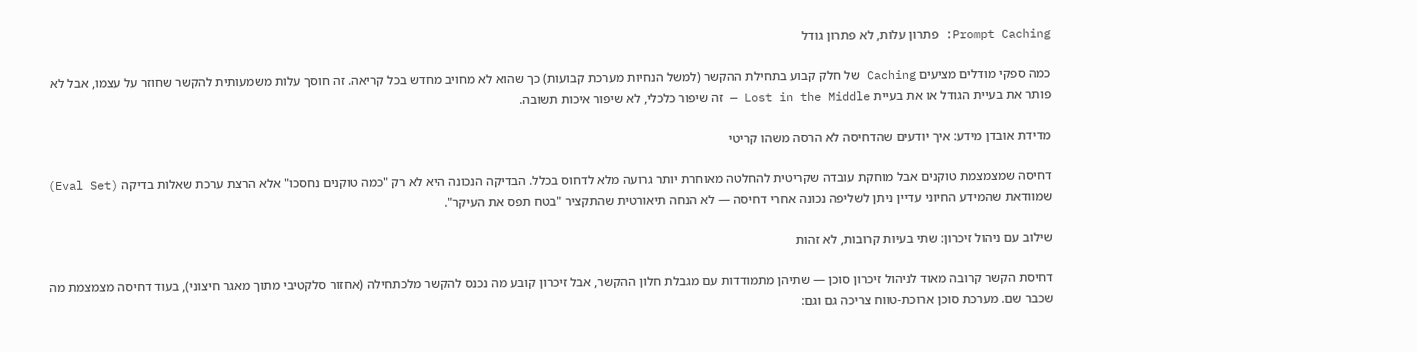Prompt Caching: פתרון עלות, לא פתרון גודל

כמה ספקי מודלים מציעים Caching של חלק קבוע בתחילת ההקשר (למשל הנחיות מערכת קבועות) כך שהוא לא מחויב מחדש בכל קריאה. זה חוסך עלות משמעותית להקשר שחוזר על עצמו, אבל לא פותר את בעיית הגודל או את בעיית Lost in the Middle — זה שיפור כלכלי, לא שיפור איכות תשובה.

מדידת אובדן מידע: איך יודעים שהדחיסה לא הרסה משהו קריטי

דחיסה שמצמצמת טוקנים אבל מוחקת עובדה שקריטית להחלטה מאוחרת יותר גרועה מלא לדחוס בכלל. הבדיקה הנכונה היא לא רק "כמה טוקנים נחסכו" אלא הרצת ערכת שאלות בדיקה (Eval Set) שמוודאת שהמידע החיוני עדיין ניתן לשליפה נכונה אחרי דחיסה — לא הנחה תיאורטית שהתקציר "בטח תפס את העיקר".

שילוב עם ניהול זיכרון: שתי בעיות קרובות, לא זהות

דחיסת הקשר קרובה מאוד לניהול זיכרון סוכן — שתיהן מתמודדות עם מגבלת חלון ההקשר, אבל זיכרון קובע מה נכנס להקשר מלכתחילה (אחזור סלקטיבי מתוך מאגר חיצוני), בעוד דחיסה מצמצמת מה שכבר שם. מערכת סוכן ארוכת-טווח צריכה גם וגם: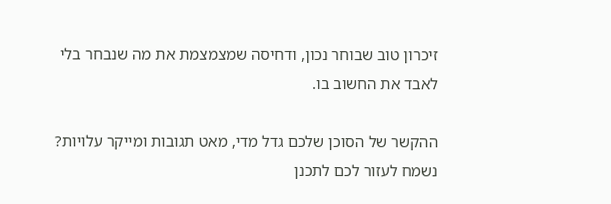זיכרון טוב שבוחר נכון, ודחיסה שמצמצמת את מה שנבחר בלי לאבד את החשוב בו.

ההקשר של הסוכן שלכם גדל מדי, מאט תגובות ומייקר עלויות? נשמח לעזור לכם לתכנן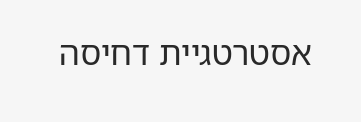אסטרטגיית דחיסה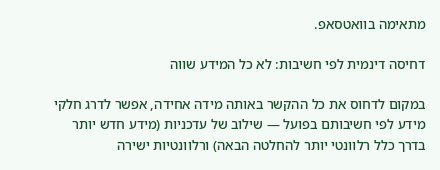מתאימה בוואטסאפ.

דחיסה דינמית לפי חשיבות: לא כל המידע שווה

במקום לדחוס את כל ההקשר באותה מידה אחידה, אפשר לדרג חלקי מידע לפי חשיבותם בפועל — שילוב של עדכניות (מידע חדש יותר בדרך כלל רלוונטי יותר להחלטה הבאה) ורלוונטיות ישירה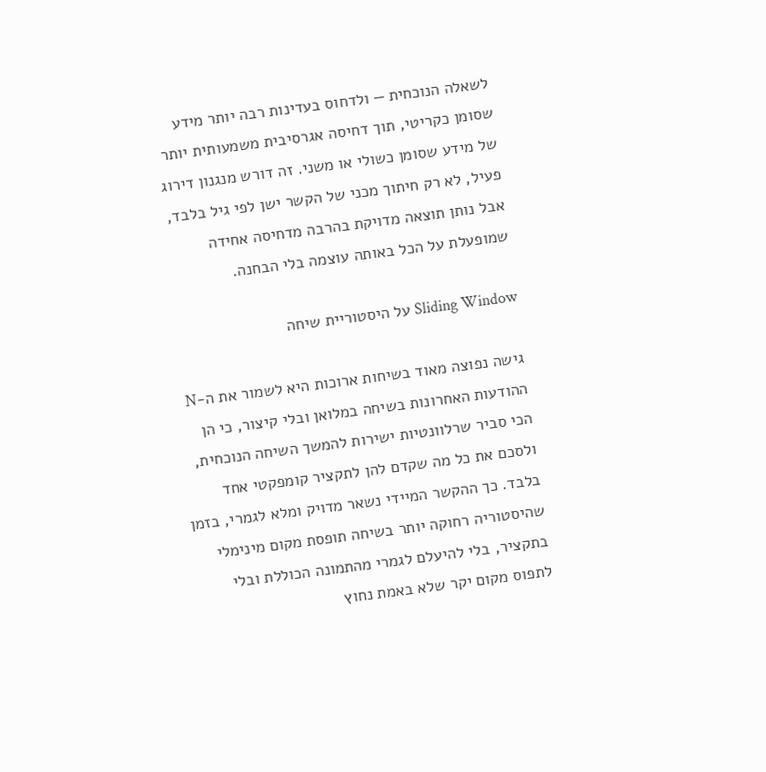לשאלה הנוכחית — ולדחוס בעדינות רבה יותר מידע שסומן כקריטי, תוך דחיסה אגרסיבית משמעותית יותר של מידע שסומן כשולי או משני. זה דורש מנגנון דירוג פעיל, לא רק חיתוך מכני של הקשר ישן לפי גיל בלבד, אבל נותן תוצאה מדויקת בהרבה מדחיסה אחידה שמופעלת על הכל באותה עוצמה בלי הבחנה.

Sliding Window על היסטוריית שיחה

גישה נפוצה מאוד בשיחות ארוכות היא לשמור את ה-N ההודעות האחרונות בשיחה במלואן ובלי קיצור, כי הן הכי סביר שרלוונטיות ישירות להמשך השיחה הנוכחית, ולסכם את כל מה שקדם להן לתקציר קומפקטי אחד בלבד. כך ההקשר המיידי נשאר מדויק ומלא לגמרי, בזמן שהיסטוריה רחוקה יותר בשיחה תופסת מקום מינימלי בתקציר, בלי להיעלם לגמרי מהתמונה הכוללת ובלי לתפוס מקום יקר שלא באמת נחוץ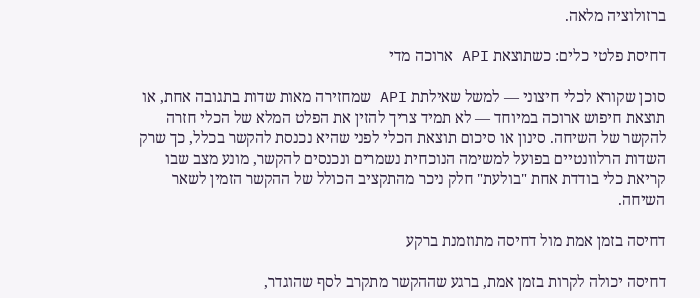ברזולוציה מלאה.

דחיסת פלטי כלים: כשתוצאת API ארוכה מדי

סוכן שקורא לכלי חיצוני — למשל שאילתת API שמחזירה מאות שדות בתגובה אחת, או תוצאת חיפוש ארוכה במיוחד — לא תמיד צריך להזין את הפלט המלא של הכלי חזרה להקשר של השיחה. סינון או סיכום תוצאת הכלי לפני שהיא נכנסת להקשר בכלל, כך שרק השדות הרלוונטיים בפועל למשימה הנוכחית נשמרים ונכנסים להקשר, מונע מצב שבו קריאת כלי בודדת אחת "בולעת" חלק ניכר מהתקציב הכולל של ההקשר הזמין לשאר השיחה.

דחיסה בזמן אמת מול דחיסה מתוזמנת ברקע

דחיסה יכולה לקרות בזמן אמת, ברגע שההקשר מתקרב לסף שהוגדר,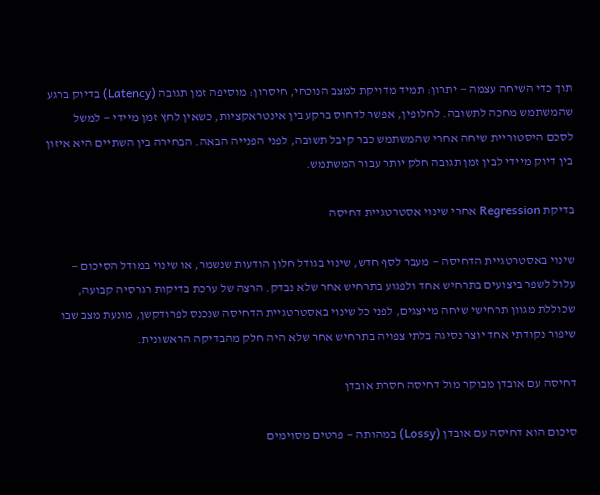תוך כדי השיחה עצמה — יתרון: תמיד מדויקת למצב הנוכחי, חיסרון: מוסיפה זמן תגובה (Latency) בדיוק ברגע שהמשתמש מחכה לתשובה. לחלופין, אפשר לדחוס ברקע בין אינטראקציות, כשאין לחץ זמן מיידי — למשל לסכם היסטוריית שיחה אחרי שהמשתמש כבר קיבל תשובה, לפני הפנייה הבאה. הבחירה בין השתיים היא איזון בין דיוק מיידי לבין זמן תגובה חלק יותר עבור המשתמש.

בדיקת Regression אחרי שינוי אסטרטגיית דחיסה

שינוי באסטרטגיית הדחיסה — מעבר לסף חדש, שינוי בגודל חלון הודעות שנשמר, או שינוי במודל הסיכום — עלול לשפר ביצועים בתרחיש אחד ולפגוע בתרחיש אחר שלא נבדק. הרצה של ערכת בדיקות רגרסיה קבועה, שכוללת מגוון תרחישי שיחה מייצגים, לפני כל שינוי באסטרטגיית הדחיסה שנכנס לפרודקשן, מונעת מצב שבו שיפור נקודתי אחד יוצר נסיגה בלתי צפויה בתרחיש אחר שלא היה חלק מהבדיקה הראשונית.

דחיסה עם אובדן מבוקר מול דחיסה חסרת אובדן

סיכום הוא דחיסה עם אובדן (Lossy) במהותה — פרטים מסוימים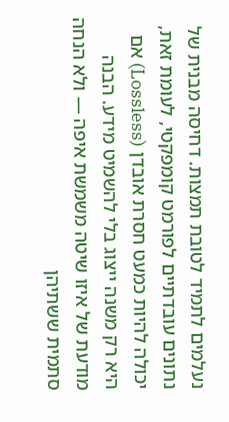נעלמים לתמיד לטובת תמצות. דחיסה מבנית של נתונים עובדתיים לפורמט קומפקטי, לעומת זאת, יכולה להיות כמעט חסרת אובדן (Lossless) אם היא רק משנה ייצוג בלי להשמיט מידע. הבנה מודעת של איזו שיטה משמשת איפה — ולא הנחה סתמית ששתיהן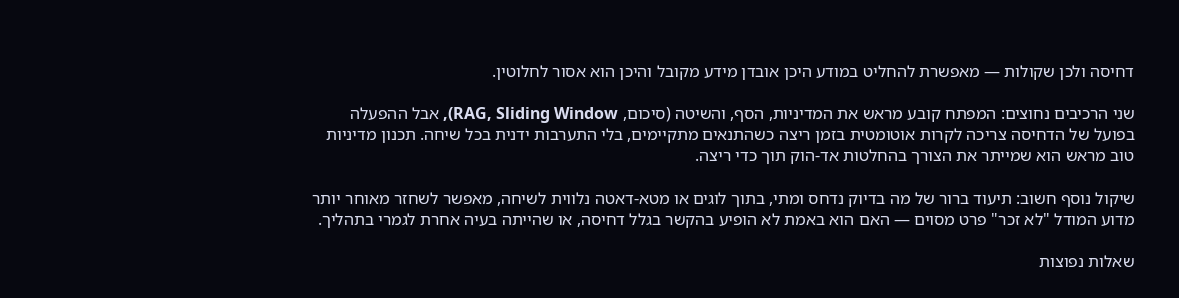דחיסה ולכן שקולות — מאפשרת להחליט במודע היכן אובדן מידע מקובל והיכן הוא אסור לחלוטין.

שני הרכיבים נחוצים: המפתח קובע מראש את המדיניות, הסף, והשיטה (סיכום, RAG, Sliding Window), אבל ההפעלה בפועל של הדחיסה צריכה לקרות אוטומטית בזמן ריצה כשהתנאים מתקיימים, בלי התערבות ידנית בכל שיחה. תכנון מדיניות טוב מראש הוא שמייתר את הצורך בהחלטות אד-הוק תוך כדי ריצה.

שיקול נוסף חשוב: תיעוד ברור של מה בדיוק נדחס ומתי, בתוך לוגים או מטא-דאטה נלווית לשיחה, מאפשר לשחזר מאוחר יותר מדוע המודל "לא זכר" פרט מסוים — האם הוא באמת לא הופיע בהקשר בגלל דחיסה, או שהייתה בעיה אחרת לגמרי בתהליך.

שאלות נפוצות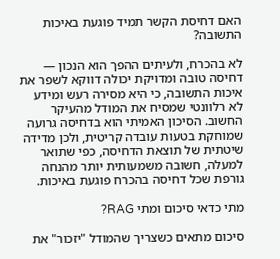האם דחיסת הקשר תמיד פוגעת באיכות התשובה?

לא בהכרח, ולעיתים ההפך הוא הנכון — דחיסה טובה ומדויקת יכולה דווקא לשפר את איכות התשובה, כי היא מסירה רעש ומידע לא רלוונטי שמסיח את המודל מהעיקר החשוב. הסיכון האמיתי הוא בדחיסה גרועה שמוחקת בטעות עובדה קריטית, ולכן מדידה שיטתית של תוצאת הדחיסה, כפי שתואר למעלה, חשובה משמעותית יותר מהנחה גורפת שכל דחיסה בהכרח פוגעת באיכות.

מתי כדאי סיכום ומתי RAG?

סיכום מתאים כשצריך שהמודל "יזכור" את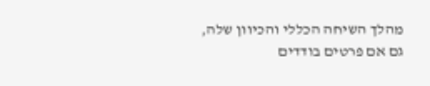מהלך השיחה הכללי והכיוון שלה, גם אם פרטים בודדים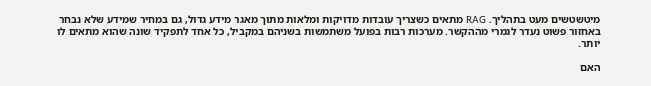מיטשטשים מעט בתהליך. RAG מתאים כשצריך עובדות מדויקות ומלאות מתוך מאגר מידע גדול, גם במחיר שמידע שלא נבחר באחזור פשוט נעדר לגמרי מההקשר. מערכות רבות בפועל משתמשות בשניהם במקביל, כל אחד לתפקיד שונה שהוא מתאים לו יותר.

האם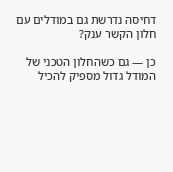דחיסה נדרשת גם במודלים עם חלון הקשר ענק?

כן — גם כשהחלון הטכני של המודל גדול מספיק להכיל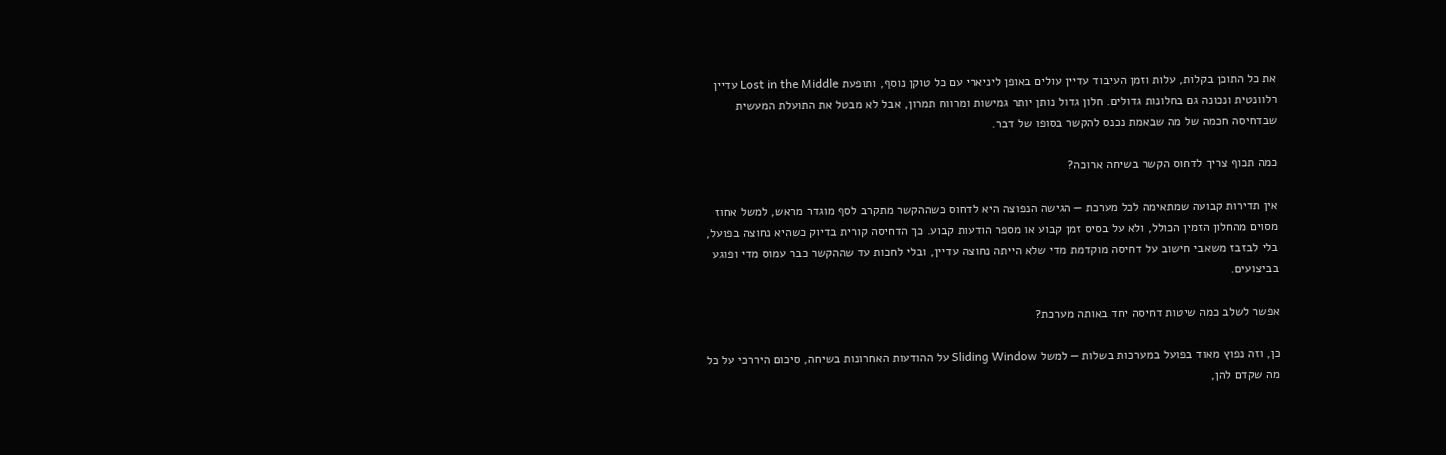את כל התוכן בקלות, עלות וזמן העיבוד עדיין עולים באופן ליניארי עם כל טוקן נוסף, ותופעת Lost in the Middle עדיין רלוונטית ונכונה גם בחלונות גדולים. חלון גדול נותן יותר גמישות ומרווח תמרון, אבל לא מבטל את התועלת המעשית שבדחיסה חכמה של מה שבאמת נכנס להקשר בסופו של דבר.

כמה תכוף צריך לדחוס הקשר בשיחה ארוכה?

אין תדירות קבועה שמתאימה לכל מערכת — הגישה הנפוצה היא לדחוס כשההקשר מתקרב לסף מוגדר מראש, למשל אחוז מסוים מהחלון הזמין הכולל, ולא על בסיס זמן קבוע או מספר הודעות קבוע. כך הדחיסה קורית בדיוק כשהיא נחוצה בפועל, בלי לבזבז משאבי חישוב על דחיסה מוקדמת מדי שלא הייתה נחוצה עדיין, ובלי לחכות עד שההקשר כבר עמוס מדי ופוגע בביצועים.

אפשר לשלב כמה שיטות דחיסה יחד באותה מערכת?

כן, וזה נפוץ מאוד בפועל במערכות בשלות — למשל Sliding Window על ההודעות האחרונות בשיחה, סיכום היררכי על כל מה שקדם להן,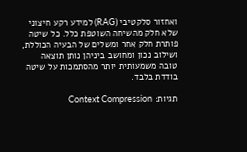ואחזור סלקטיבי (RAG) למידע רקע חיצוני שלא חלק מהשיחה השוטפת כלל. כל שיטה פותרת חלק אחר ומשלים של הבעיה הכוללת, ושילוב נכון ומחושב ביניהן נותן תוצאה טובה משמעותית יותר מהסתמכות על שיטה בודדת בלבד.

תגיות: Context Compression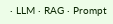· LLM · RAG · Prompt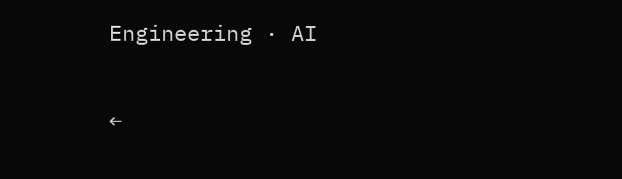Engineering · AI

←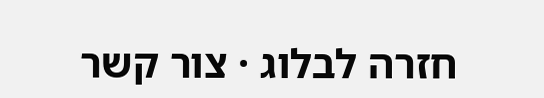חזרה לבלוג · צור קשר